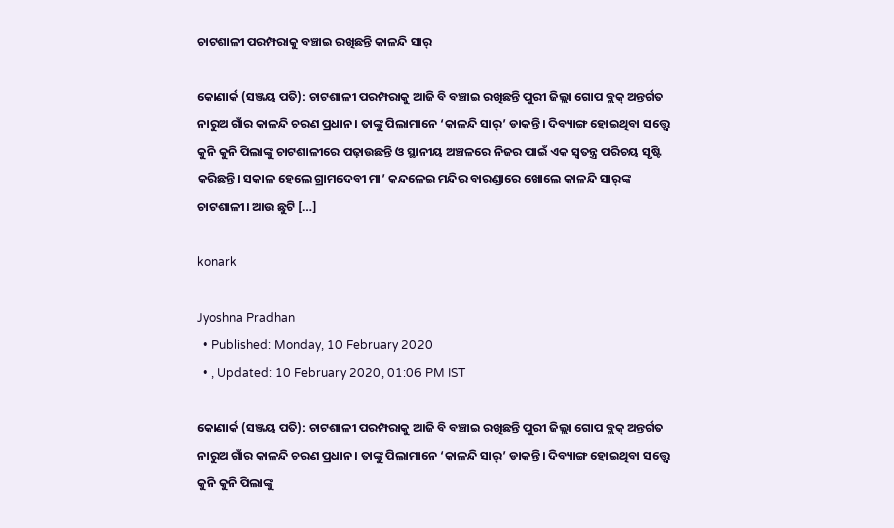ଚାଟଶାଳୀ ପରମ୍ପରାକୁ ବଞ୍ଚାଇ ରଖିଛନ୍ତି କାଳନ୍ଦି ସାର୍‌

କୋଣାର୍କ (ସଞ୍ଜୟ ପତି): ଚାଟଶାଳୀ ପରମ୍ପରାକୁ ଆଜି ବି ବଞ୍ଚାଇ ରଖିଛନ୍ତି ପୁରୀ ଜିଲ୍ଲା ଗୋପ ବ୍ଲକ୍‌ ଅନ୍ତର୍ଗତ ନାରୁଅ ଗାଁର କାଳନ୍ଦି ଚରଣ ପ୍ରଧାନ। ତାଙ୍କୁ ପିଲାମାନେ ‘କାଳନ୍ଦି ସାର୍‌’ ଡାକନ୍ତି। ଦିବ୍ୟାଙ୍ଗ ହୋଇଥିବା ସତ୍ତ୍ୱେ କୁନି କୁନି ପିଲାଙ୍କୁ ଚାଟଶାଳୀରେ ପଢ଼ାଉଛନ୍ତି ଓ ସ୍ଥାନୀୟ ଅଞ୍ଚଳରେ ନିଜର ପାଇଁ ଏକ ସ୍ୱତନ୍ତ୍ର ପରିଚୟ ସୃଷ୍ଟି କରିଛନ୍ତି। ସକାଳ ହେଲେ ଗ୍ରାମଦେବୀ ମା’ କନ୍ଦଳେଇ ମନ୍ଦିର ବାରଣ୍ଡାରେ ଖୋଲେ କାଳନ୍ଦି ସାର୍‌ଙ୍କ ଚାଟଶାଳୀ। ଆଉ ଛୁଟି […]

konark

Jyoshna Pradhan
  • Published: Monday, 10 February 2020
  • , Updated: 10 February 2020, 01:06 PM IST

କୋଣାର୍କ (ସଞ୍ଜୟ ପତି): ଚାଟଶାଳୀ ପରମ୍ପରାକୁ ଆଜି ବି ବଞ୍ଚାଇ ରଖିଛନ୍ତି ପୁରୀ ଜିଲ୍ଲା ଗୋପ ବ୍ଲକ୍‌ ଅନ୍ତର୍ଗତ ନାରୁଅ ଗାଁର କାଳନ୍ଦି ଚରଣ ପ୍ରଧାନ। ତାଙ୍କୁ ପିଲାମାନେ ‘କାଳନ୍ଦି ସାର୍‌’ ଡାକନ୍ତି। ଦିବ୍ୟାଙ୍ଗ ହୋଇଥିବା ସତ୍ତ୍ୱେ କୁନି କୁନି ପିଲାଙ୍କୁ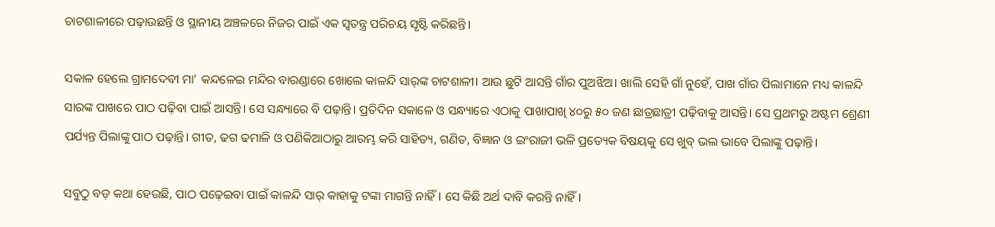ଚାଟଶାଳୀରେ ପଢ଼ାଉଛନ୍ତି ଓ ସ୍ଥାନୀୟ ଅଞ୍ଚଳରେ ନିଜର ପାଇଁ ଏକ ସ୍ୱତନ୍ତ୍ର ପରିଚୟ ସୃଷ୍ଟି କରିଛନ୍ତି।

ସକାଳ ହେଲେ ଗ୍ରାମଦେବୀ ମା’ କନ୍ଦଳେଇ ମନ୍ଦିର ବାରଣ୍ଡାରେ ଖୋଲେ କାଳନ୍ଦି ସାର୍‌ଙ୍କ ଚାଟଶାଳୀ। ଆଉ ଛୁଟି ଆସନ୍ତି ଗାଁର ପୁଅଝିଅ। ଖାଲି ସେହି ଗାଁ ନୁହେଁ, ପାଖ ଗାଁର ପିଲାମାନେ ମଧ୍ୟ କାଳନ୍ଦି ସାରଙ୍କ ପାଖରେ ପାଠ ପଢ଼ିବା ପାଇଁ ଆସନ୍ତି। ସେ ସନ୍ଧ୍ୟାରେ ବି ପଢ଼ାନ୍ତି। ପ୍ରତିଦିନ ସକାଳେ ଓ ସନ୍ଧ୍ୟାରେ ଏଠାକୁ ପାଖାପାଖି ୪୦ରୁ ୫୦ ଜଣ ଛାତ୍ରଛାତ୍ରୀ ପଢ଼ିବାକୁ ଆସନ୍ତି। ସେ ପ୍ରଥମରୁ ଅଷ୍ଟମ ଶ୍ରେଣୀ ପର୍ଯ୍ୟନ୍ତ ପିଲାଙ୍କୁ ପାଠ ପଢ଼ାନ୍ତି। ଗୀତ, ଢଗ ଢମାଳି ଓ ପଣିକିଆଠାରୁ ଆରମ୍ଭ କରି ସାହିତ୍ୟ, ଗଣିତ, ବିଜ୍ଞାନ ଓ ଇଂରାଜୀ ଭଳି ପ୍ରତ୍ୟେକ ବିଷୟକୁ ସେ ଖୁବ୍ ଭଲ ଭାବେ ପିଲାଙ୍କୁ ପଢ଼ାନ୍ତି।

ସବୁଠୁ ବଡ଼ କଥା ହେଉଛି, ପାଠ ପଢ଼େଇବା ପାଇଁ କାଳନ୍ଦି ସାର୍‌ କାହାକୁ ଟଙ୍କା ମାଗନ୍ତି ନାହିଁ। ସେ କିଛି ଅର୍ଥ ଦାବି କରନ୍ତି ନାହିଁ।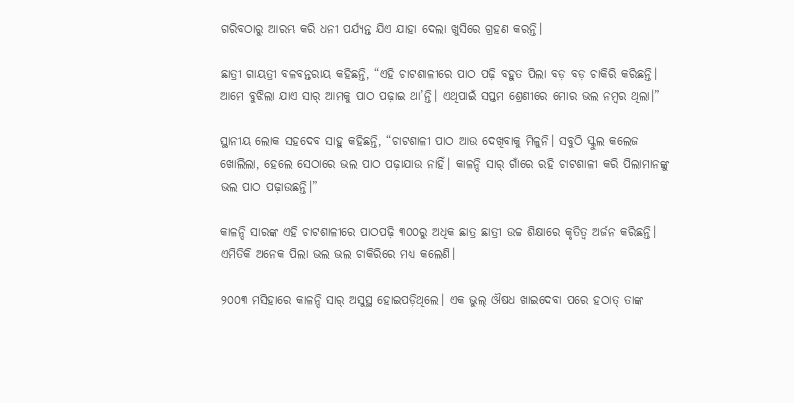ଗରିବଠାରୁ ଆରମ୍ଭ କରି ଧନୀ ପର୍ଯ୍ୟନ୍ତ ଯିଏ ଯାହା ଦେଲା ଖୁସିରେ ଗ୍ରହଣ କରନ୍ତି।

ଛାତ୍ରୀ ଗାୟତ୍ରୀ ବଳବନ୍ତରାୟ କହିଛନ୍ତି, “ଏହି ଚାଟଶାଳୀରେ ପାଠ ପଢ଼ି ବହୁତ ପିଲା ବଡ଼ ବଡ଼ ଚାକିରି କରିଛନ୍ତି। ଆମେ ବୁଝିଲା ଯାଏ ସାର୍‌ ଆମକୁ ପାଠ ପଢ଼ାଇ ଥା’ନ୍ତି। ଏଥିପାଇଁ ସପ୍ତମ ଶ୍ରେଣୀରେ ମୋର ଭଲ ନମ୍ୱର ଥିଲା।”

ସ୍ଥାନୀୟ ଲୋକ ସହଦେବ ସାହୁ କହିଛନ୍ତି, “ଚାଟଶାଳୀ ପାଠ ଆଉ ଦେଖିବାକୁ ମିଳୁନି। ସବୁଠି ସ୍କୁଲ କଲେଜ ଖୋଲିଲା, ହେଲେ ସେଠାରେ ଭଲ ପାଠ ପଢ଼ାଯାଉ ନାହିଁ। କାଳନ୍ଦି ସାର୍‌ ଗାଁରେ ରହି ଚାଟଶାଳୀ କରି ପିଲାମାନଙ୍କୁ ଭଲ ପାଠ ପଢ଼ାଉଛନ୍ତି।”

କାଳନ୍ଦି ସାରଙ୍କ ଏହି ଚାଟଶାଳୀରେ ପାଠପଢ଼ି ୩୦୦ରୁ ଅଧିକ ଛାତ୍ର ଛାତ୍ରୀ ଉଚ୍ଚ ଶିକ୍ଷାରେ କୃତିତ୍ୱ ଅର୍ଜନ କରିଛନ୍ତି। ଏମିତିକି ଅନେକ ପିଲା ଭଲ ଭଲ ଚାକିରିରେ ମଧ୍ୟ କଲେଣି।

୨୦୦୩ ମସିହାରେ କାଳନ୍ଦି ସାର୍‌ ଅସୁସ୍ଥ ହୋଇପଡ଼ିଥିଲେ। ଏକ ଭୁଲ୍‌ ଔଷଧ ଖାଇଦେବା ପରେ ହଠାତ୍‌ ତାଙ୍କ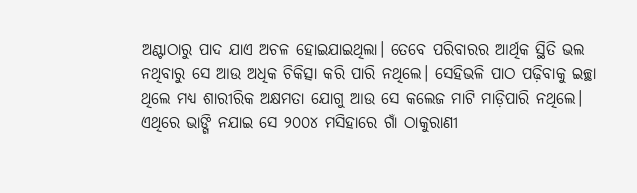ଅଣ୍ଟାଠାରୁ ପାଦ ଯାଏ ଅଚଳ ହୋଇଯାଇଥିଲା। ତେବେ ପରିବାରର ଆର୍ଥିକ ସ୍ଥିତି ଭଲ ନଥିବାରୁ ସେ ଆଉ ଅଧିକ ଚିକିତ୍ସା କରି ପାରି ନଥିଲେ। ସେହିଭଳି ପାଠ ପଢ଼ିବାକୁ ଇଚ୍ଛା ଥିଲେ ମଧ୍ୟ ଶାରୀରିକ ଅକ୍ଷମତା ଯୋଗୁ ଆଉ ସେ କଲେଜ ମାଟି ମାଡ଼ିପାରି ନଥିଲେ। ଏଥିରେ ଭାଙ୍ଗି ନଯାଇ ସେ ୨୦୦୪ ମସିହାରେ ଗାଁ ଠାକୁରାଣୀ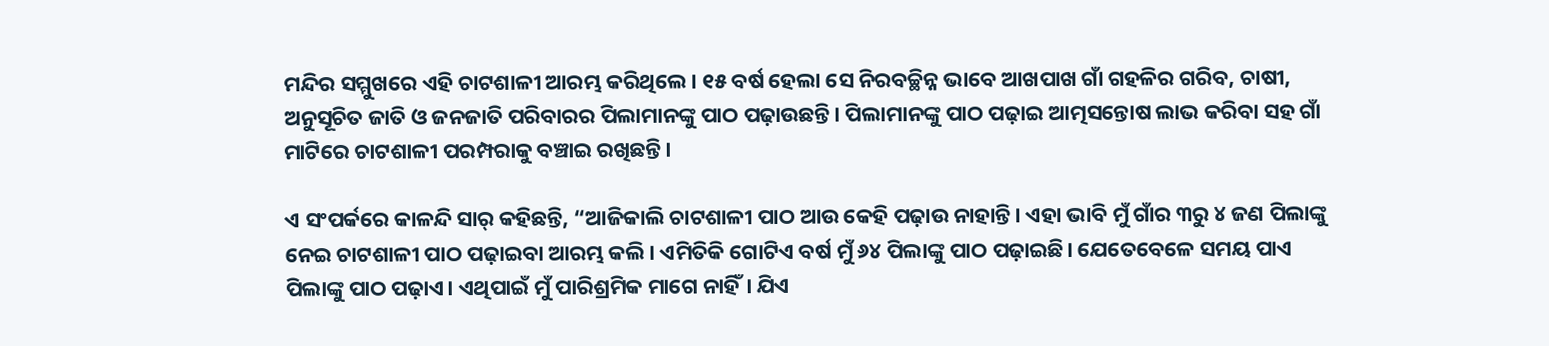ମନ୍ଦିର ସମ୍ମୁଖରେ ଏହି ଚାଟଶାଳୀ ଆରମ୍ଭ କରିଥିଲେ। ୧୫ ବର୍ଷ ହେଲା ସେ ନିରବଚ୍ଛିନ୍ନ ଭାବେ ଆଖପାଖ ଗାଁ ଗହଳିର ଗରିବ, ଚାଷୀ, ଅନୁସୂଚିତ ଜାତି ଓ ଜନଜାତି ପରିବାରର ପିଲାମାନଙ୍କୁ ପାଠ ପଢ଼ାଉଛନ୍ତି। ପିଲାମାନଙ୍କୁ ପାଠ ପଢ଼ାଇ ଆତ୍ମସନ୍ତୋଷ ଲାଭ କରିବା ସହ ଗାଁ ମାଟିରେ ଚାଟଶାଳୀ ପରମ୍ପରାକୁ ବଞ୍ଚାଇ ରଖିଛନ୍ତି।

ଏ ସଂପର୍କରେ କାଳନ୍ଦି ସାର୍ କହିଛନ୍ତି, “ଆଜିକାଲି ଚାଟଶାଳୀ ପାଠ ଆଉ କେହି ପଢ଼ାଉ ନାହାନ୍ତି। ଏହା ଭାବି ମୁଁ ଗାଁର ୩ରୁ ୪ ଜଣ ପିଲାଙ୍କୁ ନେଇ ଚାଟଶାଳୀ ପାଠ ପଢ଼ାଇବା ଆରମ୍ଭ କଲି। ଏମିତିକି ଗୋଟିଏ ବର୍ଷ ମୁଁ ୬୪ ପିଲାଙ୍କୁ ପାଠ ପଢ଼ାଇଛି। ଯେତେବେଳେ ସମୟ ପାଏ ପିଲାଙ୍କୁ ପାଠ ପଢ଼ାଏ। ଏଥିପାଇଁ ମୁଁ ପାରିଶ୍ରମିକ ମାଗେ ନାହିଁ। ଯିଏ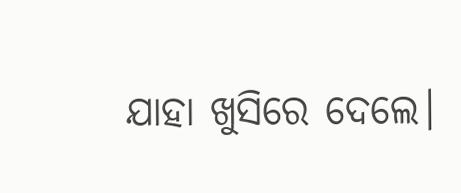ଯାହା ଖୁସିରେ ଦେଲେ।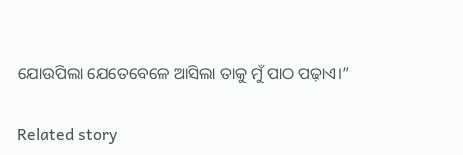ଯୋଉପିଲା ଯେତେବେଳେ ଆସିଲା ତାକୁ ମୁଁ ପାଠ ପଢ଼ାଏ।”

Related story